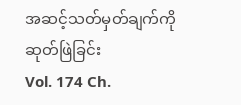အဆင့်သတ်မှတ်ချက်ကို ဆုတ်ဖြဲခြင်း
Vol. 174 Ch.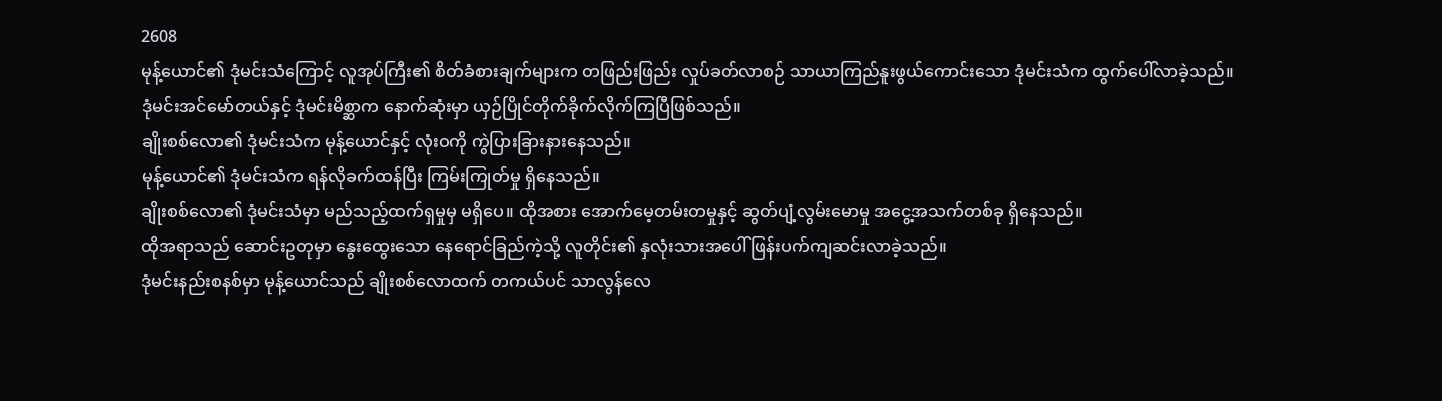2608
မုန့်ယောင်၏ ဒုံမင်းသံကြောင့် လူအုပ်ကြီး၏ စိတ်ခံစားချက်များက တဖြည်းဖြည်း လှုပ်ခတ်လာစဉ် သာယာကြည်နူးဖွယ်ကောင်းသော ဒုံမင်းသံက ထွက်ပေါ်လာခဲ့သည်။
ဒုံမင်းအင်မော်တယ်နှင့် ဒုံမင်းမိစ္ဆာက နောက်ဆုံးမှာ ယှဉ်ပြိုင်တိုက်ခိုက်လိုက်ကြပြီဖြစ်သည်။
ချိုးစစ်လော၏ ဒုံမင်းသံက မုန့်ယောင်နှင့် လုံးဝကို ကွဲပြားခြားနားနေသည်။
မုန့်ယောင်၏ ဒုံမင်းသံက ရန်လိုခက်ထန်ပြီး ကြမ်းကြုတ်မှု ရှိနေသည်။
ချိုးစစ်လော၏ ဒုံမင်းသံမှာ မည်သည့်ထက်ရှမှုမှ မရှိပေ။ ထိုအစား အောက်မေ့တမ်းတမှုနှင့် ဆွတ်ပျံ့လွမ်းမောမှု အငွေ့အသက်တစ်ခု ရှိနေသည်။
ထိုအရာသည် ဆောင်းဥတုမှာ နွေးထွေးသော နေရောင်ခြည်ကဲ့သို့ လူတိုင်း၏ နှလုံးသားအပေါ် ဖြန်းပက်ကျဆင်းလာခဲ့သည်။
ဒုံမင်းနည်းစနစ်မှာ မုန့်ယောင်သည် ချိုးစစ်လောထက် တကယ်ပင် သာလွန်လေ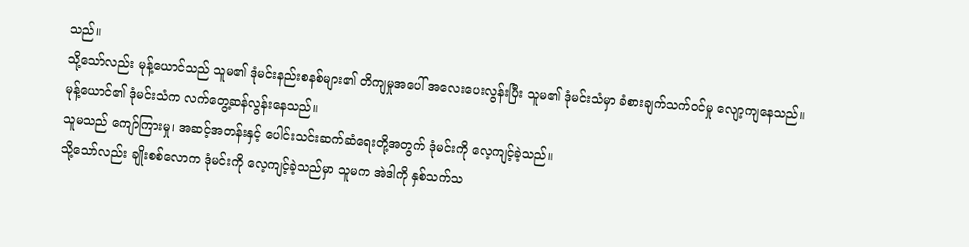သည်။
သို့သော်လည်း မုန့်ယောင်သည် သူမ၏ ဒုံမင်းနည်းစနစ်များ၏ တိကျမှုအပေါ် အလေးပေးလွန်းပြီး သူမ၏ ဒုံမင်းသံမှာ ခံစားချက်သက်ဝင်မှု လျော့ကျနေသည်။
မုန့်ယောင်၏ ဒုံမင်းသံက လက်တွေ့ဆန်လွန်းနေသည်။
သူမသည် ကျော်ကြားမှု၊ အဆင့်အတန်းနှင့် ပေါင်းသင်းဆက်ဆံရေးတို့အတွက် ဒုံမင်းကို လေ့ကျင့်ခဲ့သည်။
သို့သော်လည်း ချိုးစစ်လောက ဒုံမင်းကို လေ့ကျင့်ခဲ့သည်မှာ သူမက အဲဒါကို နှစ်သက်သ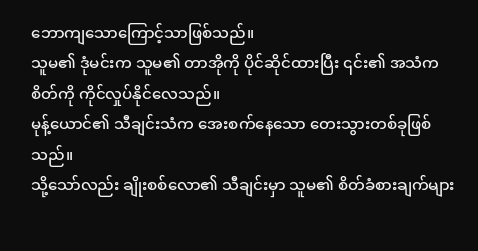ဘောကျသောကြောင့်သာဖြစ်သည်။
သူမ၏ ဒုံမင်းက သူမ၏ တာအိုကို ပိုင်ဆိုင်ထားပြီး ၎င်း၏ အသံက စိတ်ကို ကိုင်လှုပ်နိုင်လေသည်။
မုန့်ယောင်၏ သီချင်းသံက အေးစက်နေသော တေးသွားတစ်ခုဖြစ်သည်။
သို့သော်လည်း ချိုးစစ်လော၏ သီချင်းမှာ သူမ၏ စိတ်ခံစားချက်များ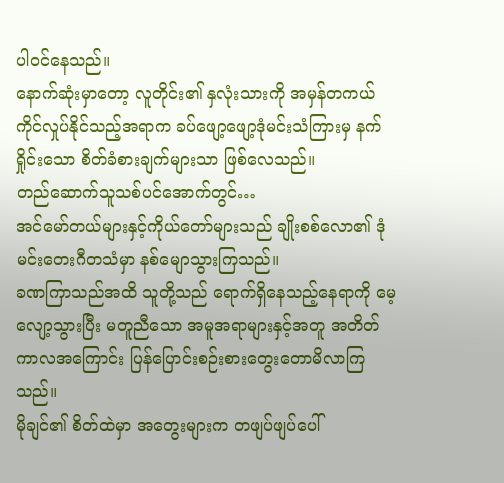ပါဝင်နေသည်။
နောက်ဆုံးမှာတော့ လူတိုင်း၏ နှလုံးသားကို အမှန်တကယ် ကိုင်လှုပ်နိုင်သည့်အရာက ခပ်ဖျော့ဖျော့ဒုံမင်းသံကြားမှ နက်ရှိုင်းသော စိတ်ခံစားချက်များသာ ဖြစ်လေသည်။
တည်ဆောက်သူသစ်ပင်အောက်တွင်…
အင်မော်တယ်များနှင့်ကိုယ်တော်များသည် ချိုးစစ်လော၏ ဒုံမင်းတေးဂီတသံမှာ နစ်မျောသွားကြသည်။
ခဏကြာသည်အထိ သူတို့သည် ရောက်ရှိနေသည့်နေရာကို မေ့လျော့သွားပြီး မတူညီသော အမူအရာများနှင့်အတူ အတိတ်ကာလအကြောင်း ပြန်ပြောင်းစဉ်းစားတွေးတောမိလာကြသည်။
မိုချင်၏ စိတ်ထဲမှာ အတွေးများက တဖျပ်ဖျပ်ပေါ်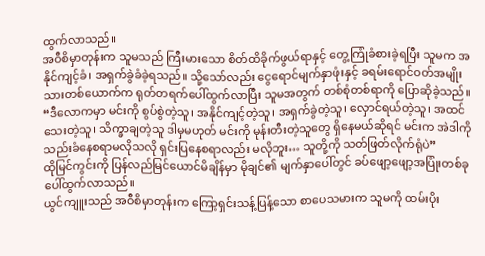ထွက်လာသည်။
အဝီစိမှာတုန်းက သူမသည် ကြီးမားသော စိတ်ထိခိုက်ဖွယ်ရာနှင့် တွေ့ကြုံခံစားခဲ့ရပြီး သူမက အနိုင်ကျင့်ခံ၊ အရှက်ခွဲခံခဲ့ရသည်။ သို့သော်လည်း ငွေရောင်မျက်နှာဖုံးနှင့် ခရမ်းရောင်ဝတ်အမျိုးသားတစ်ယောက်က ရုတ်တရက်ပေါ်ထွက်လာပြီး သူမအတွက် တစ်စုံတစ်ရာကို ပြောဆိုခဲ့သည်။
“ဒီလောကမှာ မင်းကို စွပ်စွဲတဲ့သူ၊ အနိုင်ကျင့်တဲ့သူ၊ အရှက်ခွဲတဲ့သူ၊ လှောင်ရယ်တဲ့သူ၊ အထင်သေးတဲ့သူ၊ သိက္ခာချတဲ့သူ ဒါမှမဟုတ် မင်းကို မုန်းတီးတဲ့သူတွေ ရှိနေမယ်ဆိုရင် မင်းက အဲဒါကို သည်းခံနေစရာမလိုသလို ရှင်းပြနေစရာလည်း မလိုဘူး… သူတို့ကို သတ်ဖြတ်လိုက်ရုံပဲ”
ထိုမြင်ကွင်းကို ပြန်လည်မြင်ယောင်မိချိန်မှာ မိုချင်၏ မျက်နှာပေါ်တွင် ခပ်ဖျော့ဖျော့အပြုံးတစ်ခု ပေါ်ထွက်လာသည်။
ယွင်ကျူးသည် အဝီစိမှာတုန်းက ကြော့ရှင်းသန့်ပြန့်သော စာပေသမားက သူမကို ထမ်းပိုး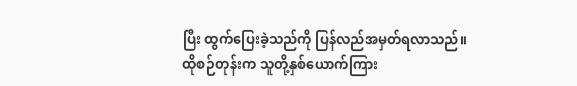ပြီး ထွက်ပြေးခဲ့သည်ကို ပြန်လည်အမှတ်ရလာသည်။
ထိုစဉ်တုန်းက သူတို့နှစ်ယောက်ကြား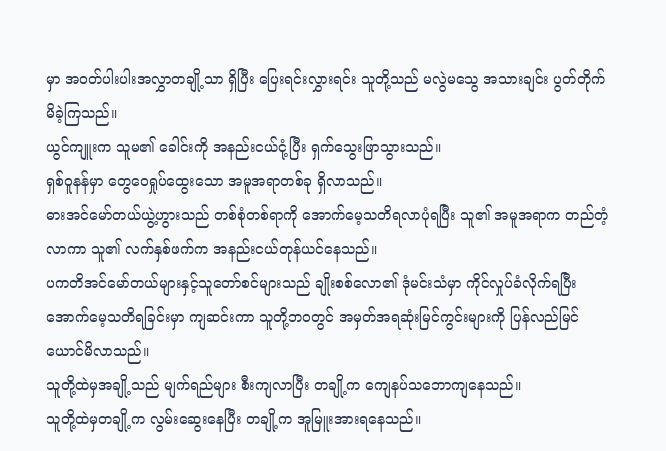မှာ အဝတ်ပါးပါးအလွှာတချို့သာ ရှိပြီး ပြေးရင်းလွှားရင်း သူတို့သည် မလွဲမသွေ အသားချင်း ပွတ်တိုက်မိခဲ့ကြသည်။
ယွင်ကျူးက သူမ၏ ခေါင်းကို အနည်းငယ်ငုံ့ပြီး ရှက်သွေးဖြာသွားသည်။
ရှစ်ဝူနန်မှာ တွေဝေရှုပ်ထွေးသော အမူအရာတစ်ခု ရှိလာသည်။
ဓားအင်မော်တယ်ယွဲ့ဟွားသည် တစ်စုံတစ်ရာကို အောက်မေ့သတိရလာပုံရပြီး သူ၏ အမူအရာက တည်တံ့လာကာ သူ၏ လက်နှစ်ဖက်က အနည်းငယ်တုန်ယင်နေသည်။
ပကတိအင်မော်တယ်များနှင့်သူတော်စင်များသည် ချိုးစစ်လော၏ ဒုံမင်းသံမှာ ကိုင်လှုပ်ခံလိုက်ရပြီး အောက်မေ့သတိရခြင်းမှာ ကျဆင်းကာ သူတို့ဘဝတွင် အမှတ်အရဆုံးမြင်ကွင်းများကို ပြန်လည်မြင်ယောင်မိလာသည်။
သူတို့ထဲမှအချို့သည် မျက်ရည်များ စီးကျလာပြီး တချို့က ကျေနပ်သဘောကျနေသည်။
သူတို့ထဲမှတချို့က လွမ်းဆွေးနေပြီး တချို့က အူမြူးအားရနေသည်။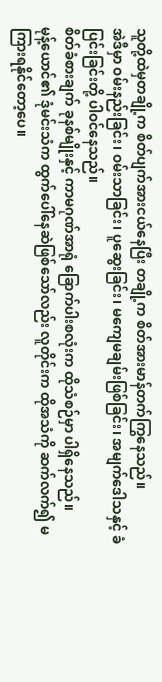သူတို့ထဲမှတချို့က စိတ်ပျက်အားငယ်နေပြီး တချို့က စိတ်အားမာန်တက်ကြွနေသည်။
အဲဒီမှာ ဝမ်းနည်းခြင်း၊ ဝမ်းသာခြင်း၊ ပူဆွေးခြင်း၊ မကျေမချမ်းဖြစ်ခြင်း၊ အမျက်ဒေါသနှင့် ခံပြင်းခြင်းတို့ ပါဝင်နေသည်။
စိတ်ခံစားချက် ခုနစ်မျိုးနှင့် ကာမဂုဏ်အာရုံ ခြောက်ပါးစလုံးက ထိုသံစဉ်မှာ ပါရှိနေသည်။
မုန့်ယောင်၏ ဒုံမင်းသံက ထွက်ပေါ်နေဆဲဖြစ်သော်လည်း လူတိုင်းက ထိုအသံကို ဆက်လက်၍ မကြားရနိုင်တော့ပေ။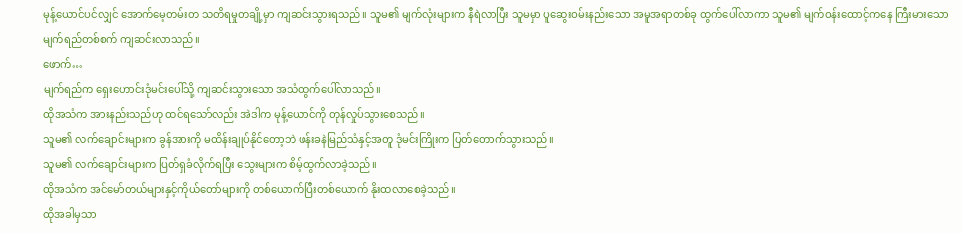မုန့်ယောင်ပင်လျှင် အောက်မေ့တမ်းတ သတိရမှုတချို့မှာ ကျဆင်းသွားရသည်။ သူမ၏ မျက်လုံးများက နီရဲလာပြီး သူမမှာ ပူဆွေးဝမ်းနည်းသော အမူအရာတစ်ခု ထွက်ပေါ်လာကာ သူမ၏ မျက်ဝန်းထောင့်ကနေ ကြီးမားသော မျက်ရည်တစ်စက် ကျဆင်းလာသည်။
ဖောက်…
မျက်ရည်က ရှေးဟောင်းဒုံမင်းပေါ်သို့ ကျဆင်းသွားသော အသံထွက်ပေါ်လာသည်။
ထိုအသံက အားနည်းသည်ဟု ထင်ရသော်လည်း အဲဒါက မုန့်ယောင်ကို တုန်လှုပ်သွားစေသည်။
သူမ၏ လက်ချောင်းများက ခွန်အားကို မထိန်းချုပ်နိုင်တော့ဘဲ ဖန်းခနဲမြည်သံနှင့်အတူ ဒုံမင်းကြိုးက ပြတ်တောက်သွားသည်။
သူမ၏ လက်ချောင်းများက ပြတ်ရှခံလိုက်ရပြီး သွေးများက စိမ့်ထွက်လာခဲ့သည်။
ထိုအသံက အင်မော်တယ်များနှင့်ကိုယ်တော်များကို တစ်ယောက်ပြီးတစ်ယောက် နိုးထလာစေခဲ့သည်။
ထိုအခါမှသာ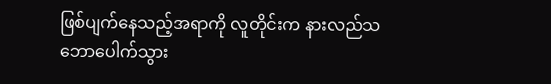ဖြစ်ပျက်နေသည့်အရာကို လူတိုင်းက နားလည်သဘောပေါက်သွား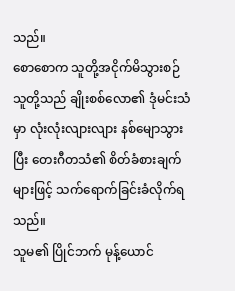သည်။
စောစောက သူတို့အငိုက်မိသွားစဉ် သူတို့သည် ချိုးစစ်လော၏ ဒုံမင်းသံမှာ လုံးလုံးလျားလျား နစ်မျောသွားပြီး တေးဂီတသံ၏ စိတ်ခံစားချက်များဖြင့် သက်ရောက်ခြင်းခံလိုက်ရသည်။
သူမ၏ ပြိုင်ဘက် မုန့်ယောင်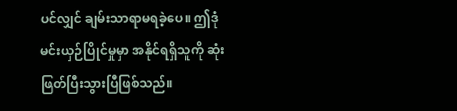ပင်လျှင် ချမ်းသာရာမရခဲ့ပေ။ ဤဒုံမင်းယှဉ်ပြိုင်မှုမှာ အနိုင်ရရှိသူကို ဆုံးဖြတ်ပြီးသွားပြီဖြစ်သည်။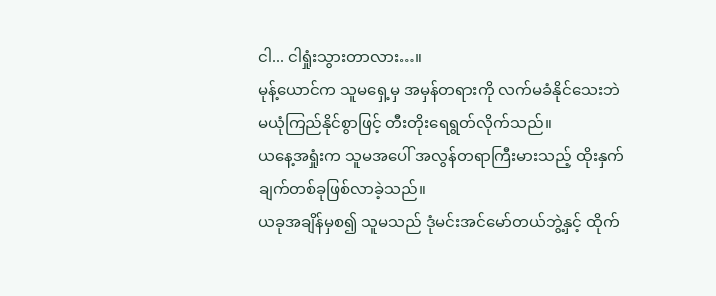ငါ... ငါရှုံးသွားတာလား…။
မုန့်ယောင်က သူမရှေ့မှ အမှန်တရားကို လက်မခံနိုင်သေးဘဲ မယုံကြည်နိုင်စွာဖြင့် တီးတိုးရေရွတ်လိုက်သည်။
ယနေ့အရှုံးက သူမအပေါ် အလွန်တရာကြီးမားသည့် ထိုးနှက်ချက်တစ်ခုဖြစ်လာခဲ့သည်။
ယခုအချိန်မှစ၍ သူမသည် ဒုံမင်းအင်မော်တယ်ဘွဲ့နှင့် ထိုက်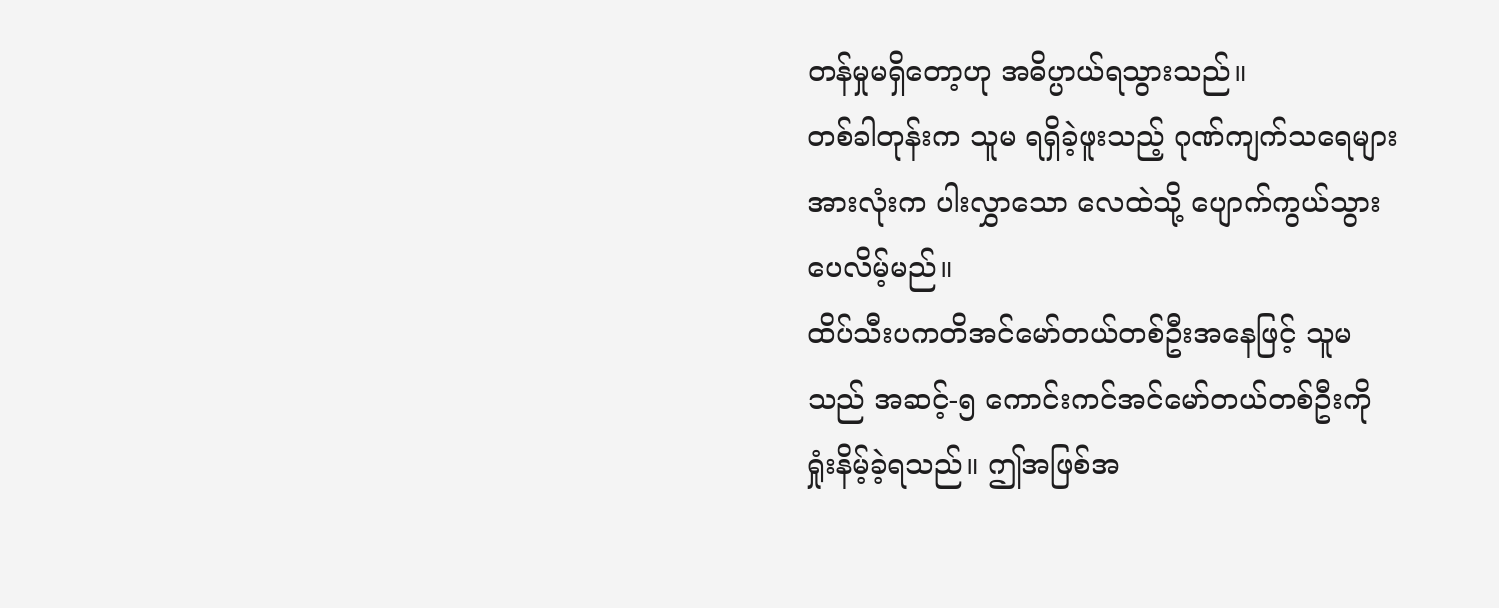တန်မှုမရှိတော့ဟု အဓိပ္ပာယ်ရသွားသည်။
တစ်ခါတုန်းက သူမ ရရှိခဲ့ဖူးသည့် ဂုဏ်ကျက်သရေများအားလုံးက ပါးလွှာသော လေထဲသို့ ပျောက်ကွယ်သွားပေလိမ့်မည်။
ထိပ်သီးပကတိအင်မော်တယ်တစ်ဦးအနေဖြင့် သူမသည် အဆင့်-၅ ကောင်းကင်အင်မော်တယ်တစ်ဦးကို ရှုံးနိမ့်ခဲ့ရသည်။ ဤအဖြစ်အ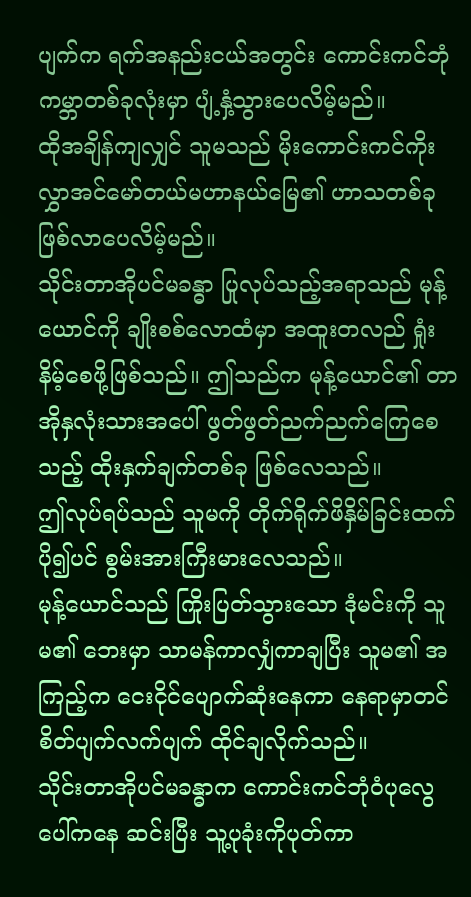ပျက်က ရက်အနည်းငယ်အတွင်း ကောင်းကင်ဘုံကမ္ဘာတစ်ခုလုံးမှာ ပျံ့နှံ့သွားပေလိမ့်မည်။
ထိုအချိန်ကျလျှင် သူမသည် မိုးကောင်းကင်ကိုးလွှာအင်မော်တယ်မဟာနယ်မြေ၏ ဟာသတစ်ခု ဖြစ်လာပေလိမ့်မည်။
သိုင်းတာအိုပင်မခန္ဓာ ပြုလုပ်သည့်အရာသည် မုန့်ယောင်ကို ချိုးစစ်လောထံမှာ အထူးတလည် ရှုံးနိမ့်စေဖို့ဖြစ်သည်။ ဤသည်က မုန့်ယောင်၏ တာအိုနှလုံးသားအပေါ် ဖွတ်ဖွတ်ညက်ညက်ကြေစေသည့် ထိုးနှက်ချက်တစ်ခု ဖြစ်လေသည်။
ဤလုပ်ရပ်သည် သူမကို တိုက်ရိုက်ဖိနှိမ်ခြင်းထက် ပို၍ပင် စွမ်းအားကြီးမားလေသည်။
မုန့်ယောင်သည် ကြိုးပြတ်သွားသော ဒုံမင်းကို သူမ၏ ဘေးမှာ သာမန်ကာလျှံကာချပြီး သူမ၏ အကြည့်က ငေးငိုင်ပျောက်ဆုံးနေကာ နေရာမှာတင် စိတ်ပျက်လက်ပျက် ထိုင်ချလိုက်သည်။
သိုင်းတာအိုပင်မခန္ဓာက ကောင်းကင်ဘုံဝံပုလွေပေါ်ကနေ ဆင်းပြီး သူ့ပုခုံးကိုပုတ်ကာ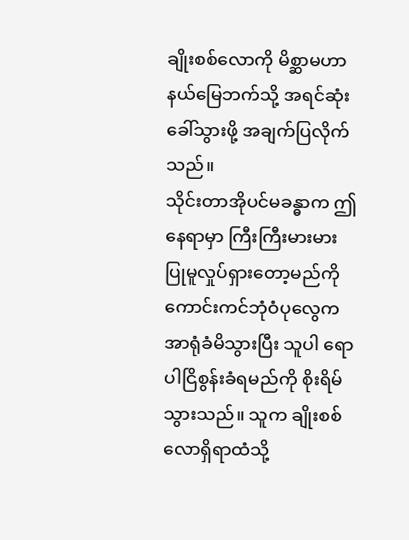ချိုးစစ်လောကို မိစ္ဆာမဟာနယ်မြေဘက်သို့ အရင်ဆုံးခေါ်သွားဖို့ အချက်ပြလိုက်သည်။
သိုင်းတာအိုပင်မခန္ဓာက ဤနေရာမှာ ကြီးကြီးမားမား ပြုမူလှုပ်ရှားတော့မည်ကို ကောင်းကင်ဘုံဝံပုလွေက အာရုံခံမိသွားပြီး သူပါ ရောပါငြိစွန်းခံရမည်ကို စိုးရိမ်သွားသည်။ သူက ချိုးစစ်လောရှိရာထံသို့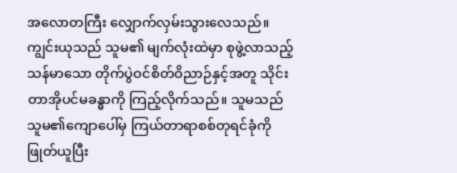အလောတကြီး လျှောက်လှမ်းသွားလေသည်။
ကျွင်းယုသည် သူမ၏ မျက်လုံးထဲမှာ စုဖွဲ့လာသည့် သန်မာသော တိုက်ပွဲဝင်စိတ်ဝိညာဉ်နှင့်အတူ သိုင်းတာအိုပင်မခန္ဓာကို ကြည့်လိုက်သည်။ သူမသည် သူမ၏ကျောပေါ်မှ ကြယ်တာရာစစ်တုရင်ခုံကို ဖြုတ်ယူပြီး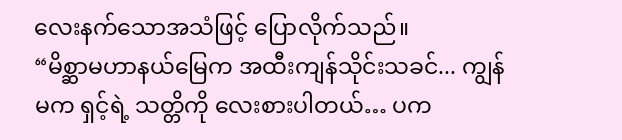လေးနက်သောအသံဖြင့် ပြောလိုက်သည်။
“မိစ္ဆာမဟာနယ်မြေက အထီးကျန်သိုင်းသခင်... ကျွန်မက ရှင့်ရဲ့ သတ္တိကို လေးစားပါတယ်… ပက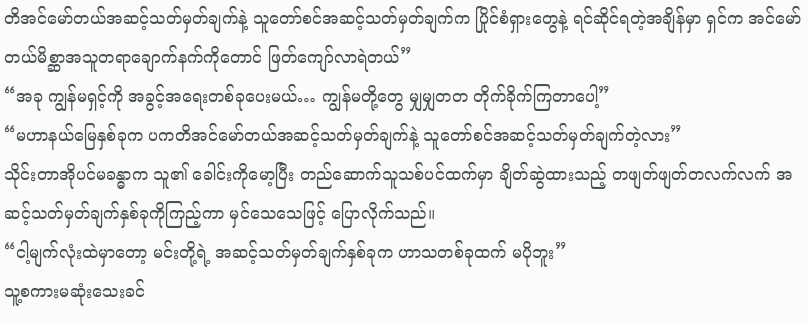တိအင်မော်တယ်အဆင့်သတ်မှတ်ချက်နဲ့ သူတော်စင်အဆင့်သတ်မှတ်ချက်က ပြိုင်စံရှားတွေနဲ့ ရင်ဆိုင်ရတဲ့အချိန်မှာ ရှင်က အင်မော်တယ်မိစ္ဆာအသူတရာချောက်နက်ကိုတောင် ဖြတ်ကျော်လာရဲတယ်”
“အခု ကျွန်မရှင့်ကို အခွင့်အရေးတစ်ခုပေးမယ်… ကျွန်မတို့တွေ မျှမျှတတ တိုက်ခိုက်ကြတာပေါ့”
“မဟာနယ်မြေနှစ်ခုက ပကတိအင်မော်တယ်အဆင့်သတ်မှတ်ချက်နဲ့ သူတော်စင်အဆင့်သတ်မှတ်ချက်တဲ့လား”
သိုင်းတာအိုပင်မခန္ဓာက သူ၏ ခေါင်းကိုမော့ပြီး တည်ဆောက်သူသစ်ပင်ထက်မှာ ချိတ်ဆွဲထားသည့် တဖျတ်ဖျတ်တလက်လက် အဆင့်သတ်မှတ်ချက်နှစ်ခုကိုကြည့်ကာ မှင်သေသေဖြင့် ပြောလိုက်သည်။
“ငါ့မျက်လုံးထဲမှာတော့ မင်းတို့ရဲ့ အဆင့်သတ်မှတ်ချက်နှစ်ခုက ဟာသတစ်ခုထက် မပိုဘူး”
သူ့စကားမဆုံးသေးခင်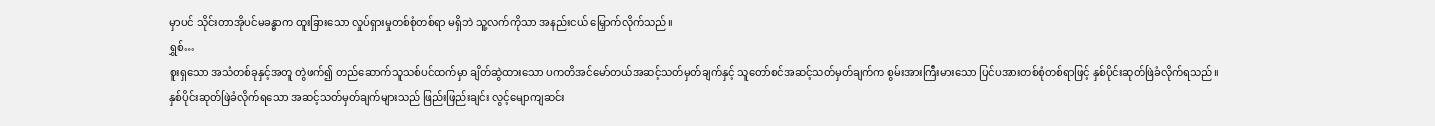မှာပင် သိုင်းတာအိုပင်မခန္ဓာက ထူးခြားသော လှုပ်ရှားမှုတစ်စုံတစ်ရာ မရှိဘဲ သူ့လက်ကိုသာ အနည်းငယ် မြှောက်လိုက်သည်။
ရွှစ်…
စူးရှသော အသံတစ်ခုနှင့်အတူ တွဲဖက်၍ တည်ဆောက်သူသစ်ပင်ထက်မှာ ချိတ်ဆွဲထားသော ပကတိအင်မော်တယ်အဆင့်သတ်မှတ်ချက်နှင့် သူတော်စင်အဆင့်သတ်မှတ်ချက်က စွမ်းအားကြီးမားသော ပြင်ပအားတစ်စုံတစ်ရာဖြင့် နှစ်ပိုင်းဆုတ်ဖြဲခံလိုက်ရသည်။
နှစ်ပိုင်းဆုတ်ဖြဲခံလိုက်ရသော အဆင့်သတ်မှတ်ချက်များသည် ဖြည်းဖြည်းချင်း လွင့်မျောကျဆင်း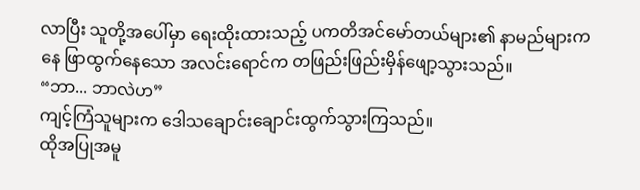လာပြီး သူတို့အပေါ်မှာ ရေးထိုးထားသည့် ပကတိအင်မော်တယ်များ၏ နာမည်များကနေ ဖြာထွက်နေသော အလင်းရောင်က တဖြည်းဖြည်းမှိန်ဖျော့သွားသည်။
“ဘာ... ဘာလဲဟ”
ကျင့်ကြံသူများက ဒေါသချောင်းချောင်းထွက်သွားကြသည်။
ထိုအပြုအမူ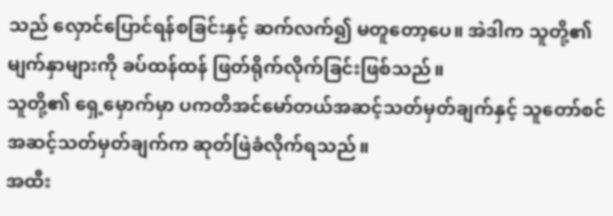သည် လှောင်ပြောင်ရန်စခြင်းနှင့် ဆက်လက်၍ မတူတော့ပေ။ အဲဒါက သူတို့၏ မျက်နှာများကို ခပ်ထန်ထန် ဖြတ်ရိုက်လိုက်ခြင်းဖြစ်သည်။
သူတို့၏ ရှေ့မှောက်မှာ ပကတိအင်မော်တယ်အဆင့်သတ်မှတ်ချက်နှင့် သူတော်စင်အဆင့်သတ်မှတ်ချက်က ဆုတ်ဖြဲခံလိုက်ရသည်။
အထီး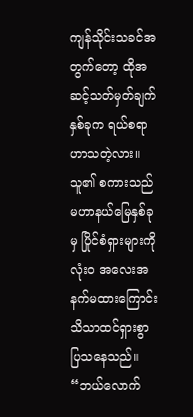ကျန်သိုင်းသခင်အတွက်တော့ ထိုအဆင့်သတ်မှတ်ချက်နှစ်ခုက ရယ်စရာဟာသတဲ့လား။
သူ၏ စကားသည် မဟာနယ်မြေနှစ်ခုမှ ပြိုင်စံရှားများကို လုံးဝ အလေးအနက်မထားကြောင်း သိသာထင်ရှားစွာ ပြသနေသည်။
“ဘယ်လောက်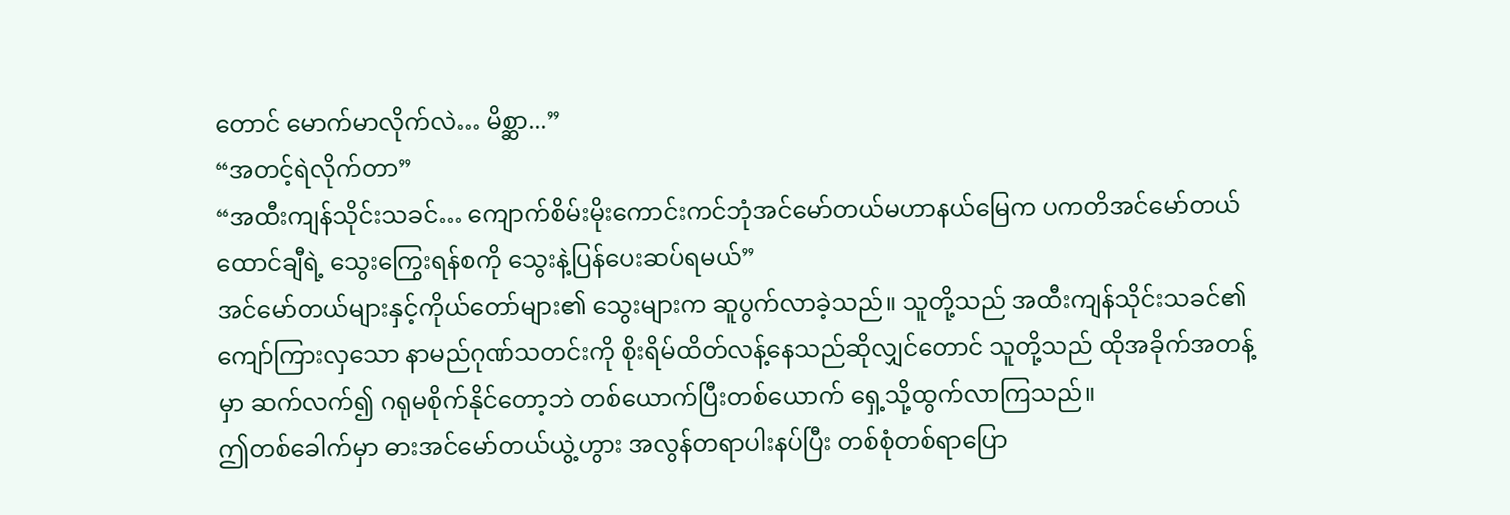တောင် မောက်မာလိုက်လဲ… မိစ္ဆာ...”
“အတင့်ရဲလိုက်တာ”
“အထီးကျန်သိုင်းသခင်… ကျောက်စိမ်းမိုးကောင်းကင်ဘုံအင်မော်တယ်မဟာနယ်မြေက ပကတိအင်မော်တယ်ထောင်ချီရဲ့ သွေးကြွေးရန်စကို သွေးနဲ့ပြန်ပေးဆပ်ရမယ်”
အင်မော်တယ်များနှင့်ကိုယ်တော်များ၏ သွေးများက ဆူပွက်လာခဲ့သည်။ သူတို့သည် အထီးကျန်သိုင်းသခင်၏ ကျော်ကြားလှသော နာမည်ဂုဏ်သတင်းကို စိုးရိမ်ထိတ်လန့်နေသည်ဆိုလျှင်တောင် သူတို့သည် ထိုအခိုက်အတန့်မှာ ဆက်လက်၍ ဂရုမစိုက်နိုင်တော့ဘဲ တစ်ယောက်ပြီးတစ်ယောက် ရှေ့သို့ထွက်လာကြသည်။
ဤတစ်ခေါက်မှာ ဓားအင်မော်တယ်ယွဲ့ဟွား အလွန်တရာပါးနပ်ပြီး တစ်စုံတစ်ရာပြော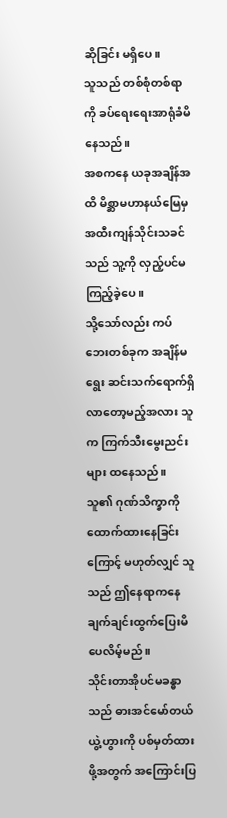ဆိုခြင်း မရှိပေ။
သူသည် တစ်စုံတစ်ရာကို ခပ်ရေးရေးအာရုံခံမိနေသည်။
အစကနေ ယခုအချိန်အထိ မိစ္ဆာမဟာနယ်မြေမှ အထီးကျန်သိုင်းသခင်သည် သူ့ကို လှည့်ပင်မကြည့်ခဲ့ပေ။
သို့သော်လည်း ကပ်ဘေးတစ်ခုက အချိန်မရွေး ဆင်းသက်ရောက်ရှိလာတော့မည့်အလား သူက ကြက်သီးမွေးညင်းများ ထနေသည်။
သူ၏ ဂုဏ်သိက္ခာကို ထောက်ထားနေခြင်းကြောင့် မဟုတ်လျှင် သူသည် ဤနေရာကနေ ချက်ချင်းထွက်ပြေးမိပေလိမ့်မည်။
သိုင်းတာအိုပင်မခန္ဓာသည် ဓားအင်မော်တယ်ယွဲ့ဟွားကို ပစ်မှတ်ထားဖို့အတွက် အကြောင်းပြ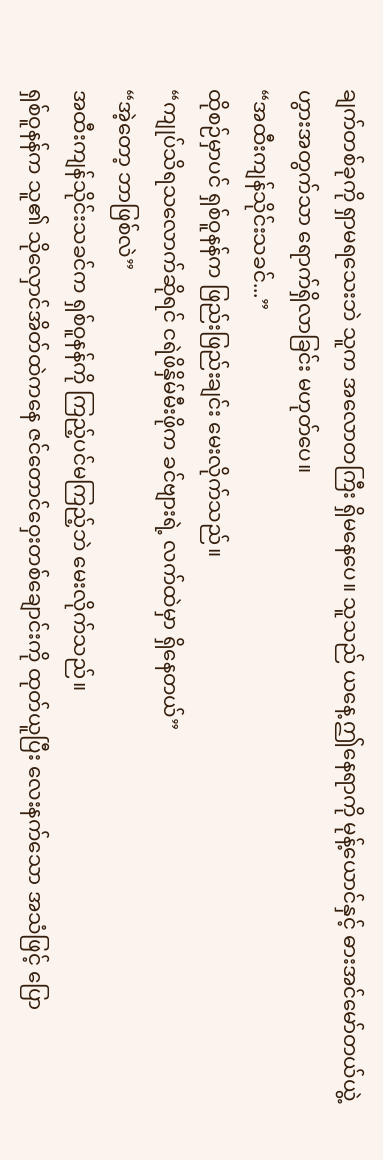ချက်တစ်ခုကို ရှာမရသေးဘဲ သူက အလောတကြီး ရှိမနေပေ။ သူသည် ယနေ့ ဤနေရာကို မုန့်ယောင်နှင့် ဓားအင်မော်တယ်ယွဲ့ဟွားအတွက်သာ ရောက်ရှိလာခြင်း မဟုတ်ပေ။
“အထီးကျန်သိုင်းသခင်...”
ထိုစဉ်မှာပင် ရှစ်ဝူနန်က ဖြည်းဖြည်းချင်း မေးလိုက်သည်။
“ကျုပ်သိရသလောက်ဆိုရင် ငရဲဖိနှိမ်မီးဖိုက ခင်ဗျားရဲ့ လက်ထဲမှာ ရှိနေတယ်”
“အဲ့တော့ ဘာဖြစ်လဲ”
အထီးကျန်သိုင်းသခင်က ရှစ်ဝူနန်ကို ကြည့်ပင်မကြည့်ဘဲ မေးလိုက်သည်။
ရှစ်ဝူနန်က သူ၏ သိုလှောင်အိတ်ထဲကနေ ဇင်တောင်ဝှေးတစ်ချောင်းကို ထုတ်ယူပြီး လေးနက်သော အသံဖြင့် ပြော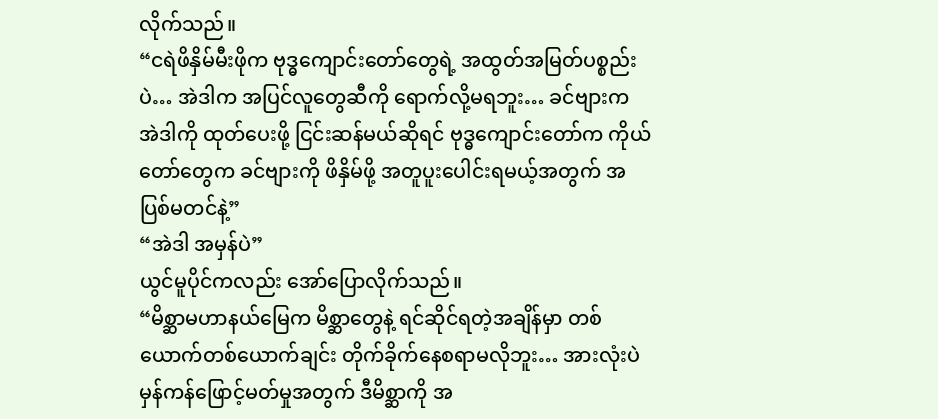လိုက်သည်။
“ငရဲဖိနှိမ်မီးဖိုက ဗုဒ္ဓကျောင်းတော်တွေရဲ့ အထွတ်အမြတ်ပစ္စည်းပဲ… အဲဒါက အပြင်လူတွေဆီကို ရောက်လို့မရဘူး… ခင်ဗျားက အဲဒါကို ထုတ်ပေးဖို့ ငြင်းဆန်မယ်ဆိုရင် ဗုဒ္ဓကျောင်းတော်က ကိုယ်တော်တွေက ခင်ဗျားကို ဖိနှိမ်ဖို့ အတူပူးပေါင်းရမယ့်အတွက် အပြစ်မတင်နဲ့”
“အဲဒါ အမှန်ပဲ”
ယွင်မူပိုင်ကလည်း အော်ပြောလိုက်သည်။
“မိစ္ဆာမဟာနယ်မြေက မိစ္ဆာတွေနဲ့ ရင်ဆိုင်ရတဲ့အချိန်မှာ တစ်ယောက်တစ်ယောက်ချင်း တိုက်ခိုက်နေစရာမလိုဘူး… အားလုံးပဲ မှန်ကန်ဖြောင့်မတ်မှုအတွက် ဒီမိစ္ဆာကို အ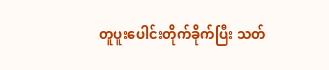တူပူးပေါင်းတိုက်ခိုက်ပြီး သတ်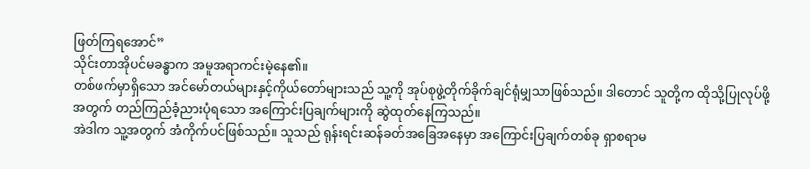ဖြတ်ကြရအောင်”
သိုင်းတာအိုပင်မခန္ဓာက အမူအရာကင်းမဲ့နေ၏။
တစ်ဖက်မှာရှိသော အင်မော်တယ်များနှင့်ကိုယ်တော်များသည် သူ့ကို အုပ်စုဖွဲ့တိုက်ခိုက်ချင်ရုံမျှသာဖြစ်သည်။ ဒါတောင် သူတို့က ထိုသို့ပြုလုပ်ဖို့အတွက် တည်ကြည်ခံ့ညားပုံရသော အကြောင်းပြချက်များကို ဆွဲထုတ်နေကြသည်။
အဲဒါက သူ့အတွက် အံကိုက်ပင်ဖြစ်သည်။ သူသည် ရုန်းရင်းဆန်ခတ်အခြေအနေမှာ အကြောင်းပြချက်တစ်ခု ရှာစရာမ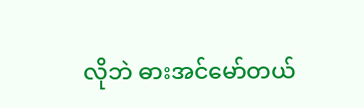လိုဘဲ ဓားအင်မော်တယ်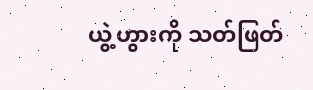ယွဲ့ဟွားကို သတ်ဖြတ်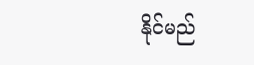နိုင်မည်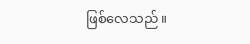ဖြစ်လေသည်။